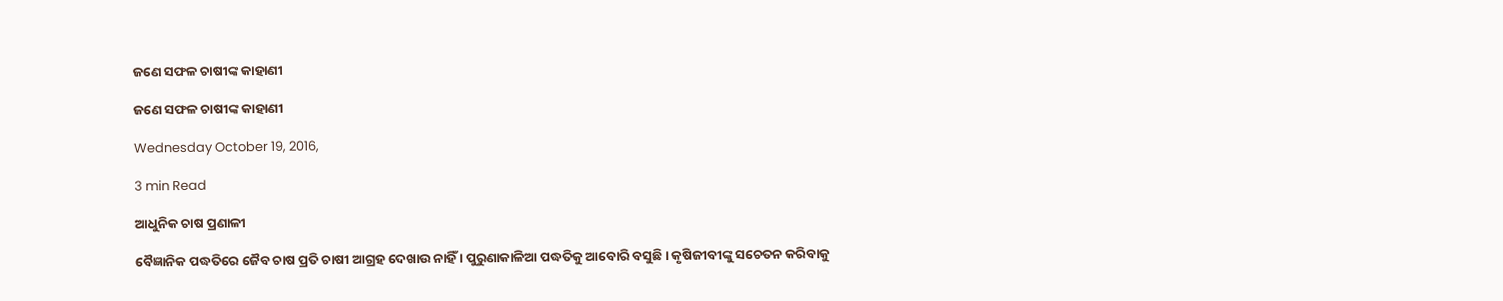ଜଣେ ସଫଳ ଚାଷୀଙ୍କ କାହାଣୀ

ଜଣେ ସଫଳ ଚାଷୀଙ୍କ କାହାଣୀ

Wednesday October 19, 2016,

3 min Read

ଆଧୁନିକ ଚାଷ ପ୍ରଣାଳୀ

ବୈଜ୍ଞାନିକ ପଦ୍ଧତିରେ ଜୈବ ଚାଷ ପ୍ରତି ଚାଷୀ ଆଗ୍ରହ ଦେଖାଉ ନାହିଁ । ପୁରୁଣାକାଳିଆ ପଦ୍ଧତିକୁ ଆବୋରି ବସୁଛି । କୃଷିଜୀବୀଙ୍କୁ ସଚେତନ କରିବାକୁ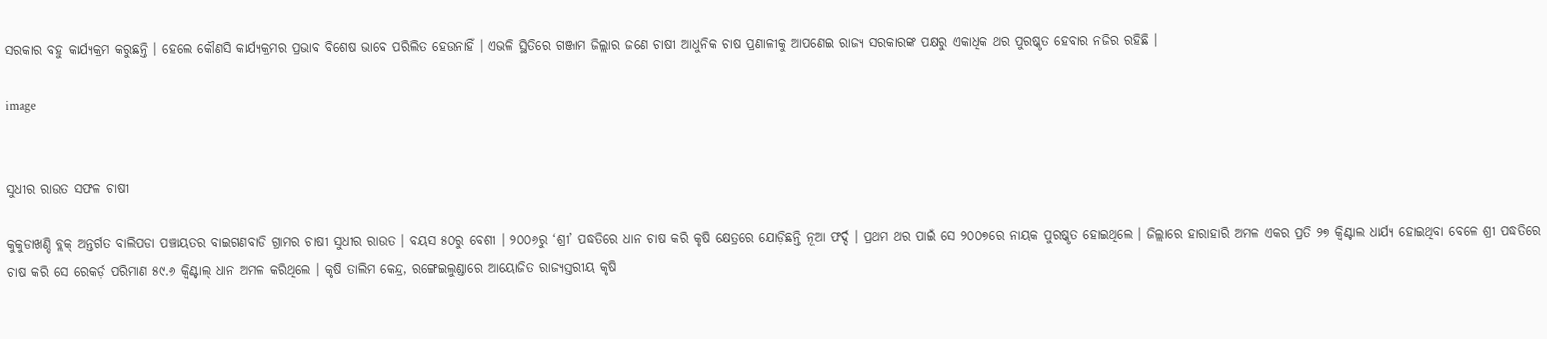ସରକାର ବହୁ କାର୍ଯ୍ୟକ୍ରମ କରୁଛନ୍ତି । ହେଲେ କୌଣସି କାର୍ଯ୍ୟକ୍ରମର ପ୍ରଭାବ ବିଶେଷ ଭାବେ ପରିଲିତ ହେଉନାହିଁ । ଏଭଳି ସ୍ଥିତିରେ ଗଞ୍ଜାମ ଜିଲ୍ଲାର ଜଣେ ଚାଷୀ ଆଧୁନିକ ଚାଷ ପ୍ରଣାଳୀକୁ ଆପଣେଇ ରାଜ୍ୟ ସରକାରଙ୍କ ପକ୍ଷରୁ ଏକାଧିକ ଥର ପୁରଷ୍କୃତ ହେବାର ନଜିର ରହିଛି ।

image


ସୁଧୀର ରାଉତ ସଫଳ ଚାଷୀ

କୁକୁଡାଖଣ୍ଡି ବ୍ଲକ୍ ଅନ୍ତର୍ଗତ ବାଲିପଡା ପଞ୍ଚାୟତର ବାଇଗଣବାଡି ଗ୍ରାମର ଚାଷୀ ସୁଧୀର ରାଉତ । ବୟସ ୫୦ରୁ ବେଶୀ । ୨୦୦୬ରୁ ‘ଶ୍ରୀ’ ପଦ୍ଧତିରେ ଧାନ ଚାଷ କରି କୃଷି କ୍ଷେତ୍ରରେ ଯୋଡ଼ିଛନ୍ତି ନୂଆ ଫର୍ଦ୍ଦ । ପ୍ରଥମ ଥର ପାଇଁ ସେ ୨୦୦୭ରେ ନାୟକ ପୁରଷ୍କୃତ ହୋଇଥିଲେ । ଜିଲ୍ଲାରେ ହାରାହାରି ଅମଳ ଏକର ପ୍ରତି ୨୭ କ୍ଵିଣ୍ଟାଲ ଧାର୍ଯ୍ୟ ହୋଇଥିବା ବେଳେ ଶ୍ରୀ ପଦ୍ଧତିରେ ଚାଷ କରି ସେ ରେକର୍ଡ଼ ପରିମାଣ ୫୯.୬ କ୍ଵିଣ୍ଟାଲ୍ ଧାନ ଅମଳ କରିଥିଲେ । କୃଷି ତାଲିମ କେନ୍ଦ୍ର, ରଙ୍ଗେଇଲୁଣ୍ଡାରେ ଆୟୋଜିତ ରାଜ୍ୟସ୍ତରୀୟ କୃଷି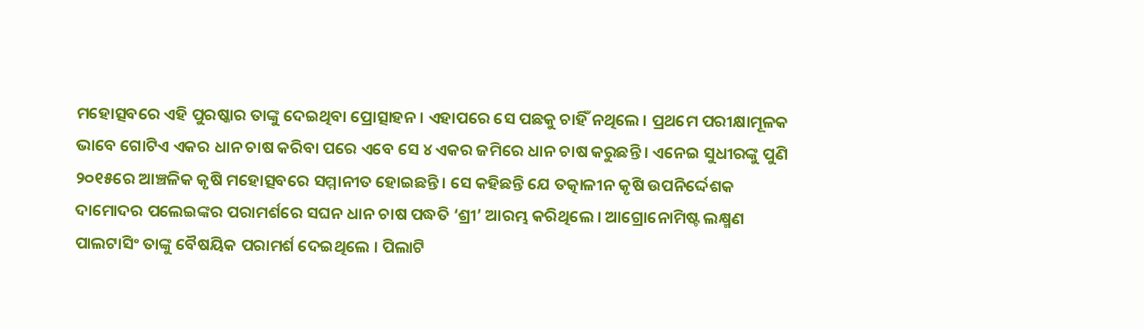ମହୋତ୍ସବରେ ଏହି ପୁରଷ୍କାର ତାଙ୍କୁ ଦେଇଥିବା ପ୍ରୋତ୍ସାହନ । ଏହାପରେ ସେ ପଛକୁ ଚାହିଁ ନଥିଲେ । ପ୍ରଥମେ ପରୀକ୍ଷାମୂଳକ ଭାବେ ଗୋଟିଏ ଏକର ଧାନ ଚାଷ କରିବା ପରେ ଏବେ ସେ ୪ ଏକର ଜମିରେ ଧାନ ଚାଷ କରୁଛନ୍ତି । ଏନେଇ ସୁଧୀରଙ୍କୁ ପୁଣି ୨୦୧୫ରେ ଆଞ୍ଚଳିକ କୃଷି ମହୋତ୍ସବରେ ସମ୍ମାନୀତ ହୋଇଛନ୍ତି । ସେ କହିଛନ୍ତି ଯେ ତତ୍କାଳୀନ କୃଷି ଉପନିର୍ଦ୍ଦେଶକ ଦାମୋଦର ପଲେଇଙ୍କର ପରାମର୍ଶରେ ସଘନ ଧାନ ଚାଷ ପଦ୍ଧତି ‘ଶ୍ରୀ’ ଆରମ୍ଭ କରିଥିଲେ । ଆଗ୍ରୋନୋମିଷ୍ଟ ଲକ୍ଷ୍ମଣ ପାଲଟାସିଂ ତାଙ୍କୁ ବୈଷୟିକ ପରାମର୍ଶ ଦେଇଥିଲେ । ପିଲାଟି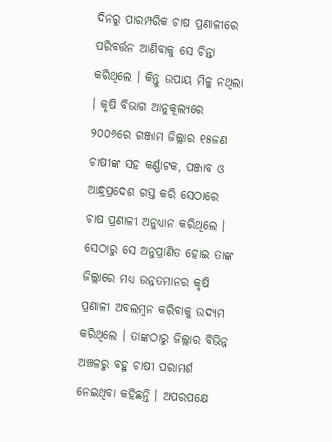ଦିନରୁ ପାରମ୍ପରିକ ଚାଷ ପ୍ରଣାଳୀରେ ପରିବର୍ତ୍ତନ ଆଣିବାକୁ ସେ ଚିନ୍ତା କରିଥିଲେ । କିନ୍ତୁ ଉପାୟ ମିଳୁ ନଥିଲା । କୃଷି ବିଭାଗ ଆନୁକୂଲ୍ୟରେ ୨୦୦୬ରେ ଗଞ୍ଜାମ ଜିଲ୍ଲାର ୧୫ଜଣ ଚାଷୀଙ୍କ ସହ କର୍ଣ୍ଣାଟକ, ପଞ୍ଜାବ ଓ ଆନ୍ଧ୍ରପ୍ରଦେଶ ଗସ୍ତ କରି ସେଠାରେ ଚାଷ ପ୍ରଣାଳୀ ଅନୁଧ୍ୟାନ କରିଥିଲେ । ସେଠାରୁ ସେ ଅନୁପ୍ରାଣିତ ହୋଇ ତାଙ୍କ ଜିଲ୍ଲାରେ ମଧ୍ୟ ଉନ୍ନତମାନର କୃଷି ପ୍ରଣାଳୀ ଅବଲମ୍ବନ କରିବାକୁ ଉଦ୍ୟମ କରିଥିଲେ । ତାଙ୍କଠାରୁ ଜିଲ୍ଲାର ବିଭିନ୍ନ ଅଞ୍ଚଳରୁ ବହୁ ଚାଷୀ ପରାମର୍ଶ ନେଇଥିବା କହିଛନ୍ତି । ଅପରପକ୍ଷେ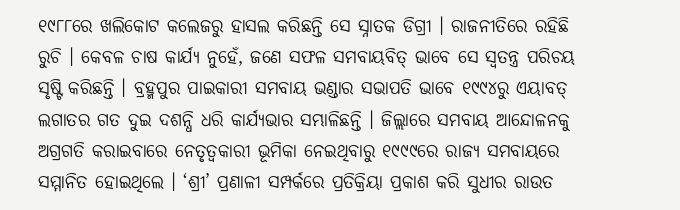୧୯୮୮ରେ ଖଲିକୋଟ କଲେଜରୁ ହାସଲ କରିଛନ୍ତି ସେ ସ୍ନାତକ ଡିଗ୍ରୀ । ରାଜନୀତିରେ ରହିଛି ରୁଚି । କେବଳ ଚାଷ କାର୍ଯ୍ୟ ନୁହେଁ, ଜଣେ ସଫଳ ସମବାୟବିତ୍ ଭାବେ ସେ ସ୍ଵତନ୍ତ୍ର ପରିଚୟ ସୃଷ୍ଟି କରିଛନ୍ତି । ବ୍ରହ୍ମପୁର ପାଇକାରୀ ସମବାୟ ଭଣ୍ଡାର ସଭାପତି ଭାବେ ୧୯୯୪ରୁ ଏୟାବତ୍ ଲଗାତର ଗତ ଦୁଇ ଦଶନ୍ଧି ଧରି କାର୍ଯ୍ୟଭାର ସମ୍ଭାଳିଛନ୍ତି । ଜିଲ୍ଲାରେ ସମବାୟ ଆନ୍ଦୋଳନକୁ ଅଗ୍ରଗତି କରାଇବାରେ ନେତୃତ୍ଵକାରୀ ଭୂମିକା ନେଇଥିବାରୁ ୧୯୯୯ରେ ରାଜ୍ୟ ସମବାୟରେ ସମ୍ମାନିତ ହୋଇଥିଲେ । ‘ଶ୍ରୀ’ ପ୍ରଣାଳୀ ସମ୍ପର୍କରେ ପ୍ରତିକ୍ରିୟା ପ୍ରକାଶ କରି ସୁଧୀର ରାଉତ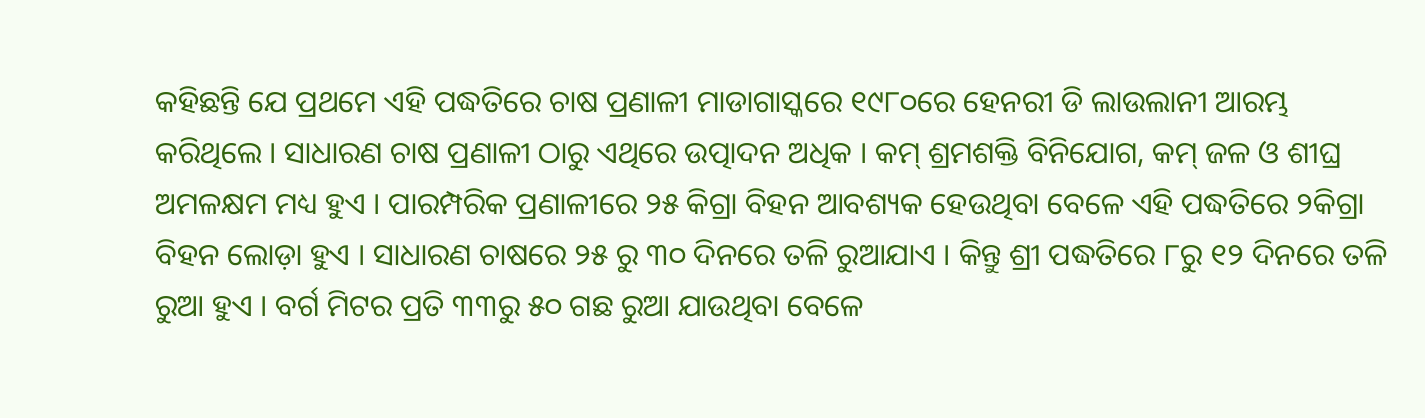କହିଛନ୍ତି ଯେ ପ୍ରଥମେ ଏହି ପଦ୍ଧତିରେ ଚାଷ ପ୍ରଣାଳୀ ମାଡାଗାସ୍କରେ ୧୯୮୦ରେ ହେନରୀ ଡି ଲାଉଲାନୀ ଆରମ୍ଭ କରିଥିଲେ । ସାଧାରଣ ଚାଷ ପ୍ରଣାଳୀ ଠାରୁ ଏଥିରେ ଉତ୍ପାଦନ ଅଧିକ । କମ୍ ଶ୍ରମଶକ୍ତି ବିନିଯୋଗ, କମ୍ ଜଳ ଓ ଶୀଘ୍ର ଅମଳକ୍ଷମ ମଧ୍ୟ ହୁଏ । ପାରମ୍ପରିକ ପ୍ରଣାଳୀରେ ୨୫ କିଗ୍ରା ବିହନ ଆବଶ୍ୟକ ହେଉଥିବା ବେଳେ ଏହି ପଦ୍ଧତିରେ ୨କିଗ୍ରା ବିହନ ଲୋଡ଼ା ହୁଏ । ସାଧାରଣ ଚାଷରେ ୨୫ ରୁ ୩୦ ଦିନରେ ତଳି ରୁଆଯାଏ । କିନ୍ତୁ ଶ୍ରୀ ପଦ୍ଧତିରେ ୮ରୁ ୧୨ ଦିନରେ ତଳି ରୁଆ ହୁଏ । ବର୍ଗ ମିଟର ପ୍ରତି ୩୩ରୁ ୫୦ ଗଛ ରୁଆ ଯାଉଥିବା ବେଳେ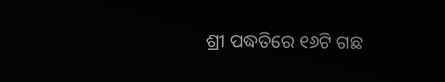ଶ୍ରୀ ପଦ୍ଧତିରେ ୧୬ଟି ଗଛ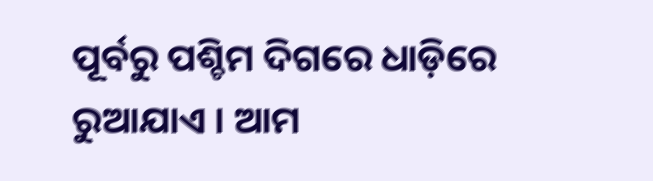ପୂର୍ବରୁ ପଶ୍ଚିମ ଦିଗରେ ଧାଡ଼ିରେ ରୁଆଯାଏ । ଆମ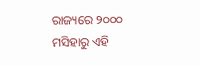ରାଜ୍ୟରେ ୨୦୦୦ ମସିହାରୁ ଏହି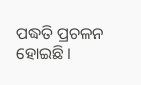ପଦ୍ଧତି ପ୍ରଚଳନ ହୋଇଛି ।